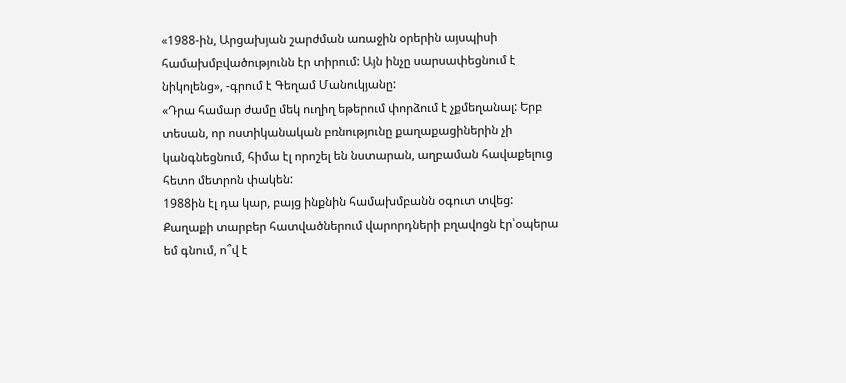«1988-ին, Արցախյան շարժման առաջին օրերին այսպիսի համախմբվածությունն էր տիրում: Այն ինչը սարսափեցնում է նիկոլենց», -գրում է Գեղամ Մանուկյանը:
«Դրա համար ժամը մեկ ուղիղ եթերում փորձում է չքմեղանալ: Երբ տեսան, որ ոստիկանական բռնությունը քաղաքացիներին չի կանգնեցնում, հիմա էլ որոշել են նստարան, աղբաման հավաքելուց հետո մետրոն փակեն:
1988ին էլ դա կար, բայց ինքնին համախմբանն օգուտ տվեց: Քաղաքի տարբեր հատվածներում վարորդների բղավոցն էր՝օպերա եմ գնում, ո՞վ է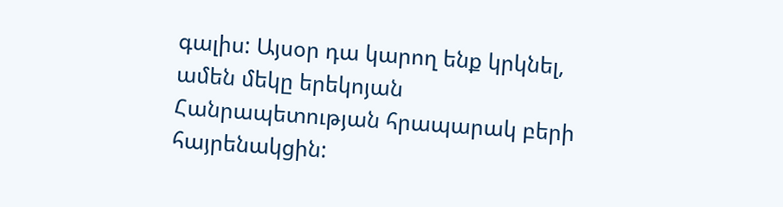գալիս: Այսօր դա կարող ենք կրկնել, ամեն մեկը երեկոյան Հանրապետության հրապարակ բերի հայրենակցին: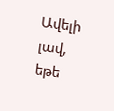Ավելի լավ, եթե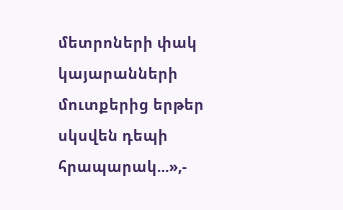մետրոների փակ կայարանների մուտքերից երթեր սկսվեն դեպի հրապարակ...»,-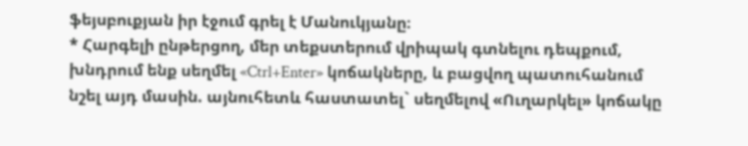ֆեյսբուքյան իր էջում գրել է Մանուկյանը։
* Հարգելի ընթերցող, մեր տեքստերում վրիպակ գտնելու դեպքում, խնդրում ենք սեղմել «Ctrl+Enter» կոճակները, և բացվող պատուհանում նշել այդ մասին. այնուհետև հաստատել` սեղմելով «Ուղարկել» կոճակը